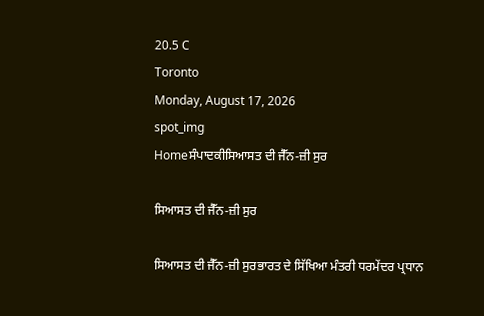20.5 C
Toronto
Monday, August 17, 2026
spot_img
Homeਸੰਪਾਦਕੀਸਿਆਸਤ ਦੀ ਜੈੱਨ-ਜ਼ੀ ਸੁਰ

ਸਿਆਸਤ ਦੀ ਜੈੱਨ-ਜ਼ੀ ਸੁਰ

ਸਿਆਸਤ ਦੀ ਜੈੱਨ-ਜ਼ੀ ਸੁਰਭਾਰਤ ਦੇ ਸਿੱਖਿਆ ਮੰਤਰੀ ਧਰਮੇਂਦਰ ਪ੍ਰਧਾਨ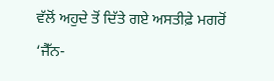ਵੱਲੋਂ ਅਹੁਦੇ ਤੋਂ ਦਿੱਤੇ ਗਏ ਅਸਤੀਫ਼ੇ ਮਗਰੋਂ ‘ਜੈੱਨ-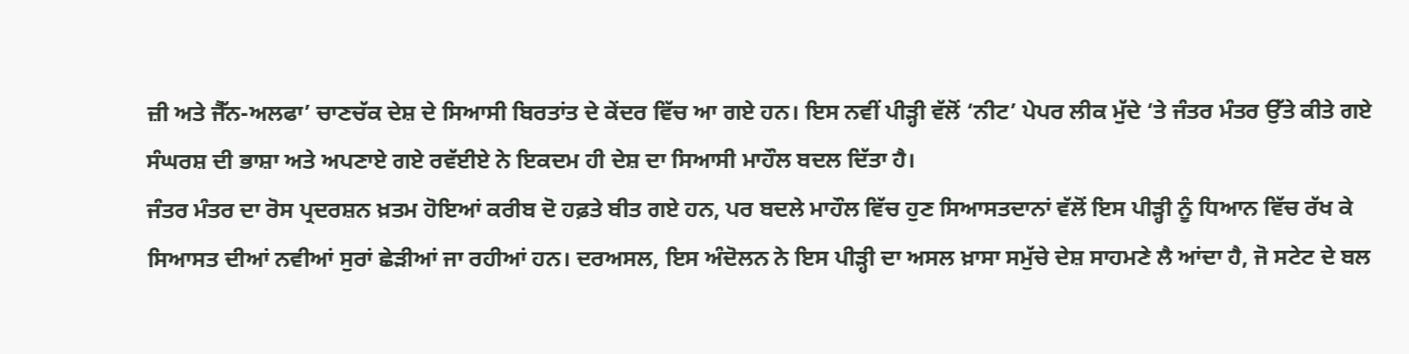ਜ਼ੀ ਅਤੇ ਜੈੱਨ-ਅਲਫਾ’ ਚਾਣਚੱਕ ਦੇਸ਼ ਦੇ ਸਿਆਸੀ ਬਿਰਤਾਂਤ ਦੇ ਕੇਂਦਰ ਵਿੱਚ ਆ ਗਏ ਹਨ। ਇਸ ਨਵੀਂ ਪੀੜ੍ਹੀ ਵੱਲੋਂ ‘ਨੀਟ’ ਪੇਪਰ ਲੀਕ ਮੁੱਦੇ ‘ਤੇ ਜੰਤਰ ਮੰਤਰ ਉੱਤੇ ਕੀਤੇ ਗਏ ਸੰਘਰਸ਼ ਦੀ ਭਾਸ਼ਾ ਅਤੇ ਅਪਣਾਏ ਗਏ ਰਵੱਈਏ ਨੇ ਇਕਦਮ ਹੀ ਦੇਸ਼ ਦਾ ਸਿਆਸੀ ਮਾਹੌਲ ਬਦਲ ਦਿੱਤਾ ਹੈ।
ਜੰਤਰ ਮੰਤਰ ਦਾ ਰੋਸ ਪ੍ਰਦਰਸ਼ਨ ਖ਼ਤਮ ਹੋਇਆਂ ਕਰੀਬ ਦੋ ਹਫ਼ਤੇ ਬੀਤ ਗਏ ਹਨ, ਪਰ ਬਦਲੇ ਮਾਹੌਲ ਵਿੱਚ ਹੁਣ ਸਿਆਸਤਦਾਨਾਂ ਵੱਲੋਂ ਇਸ ਪੀੜ੍ਹੀ ਨੂੰ ਧਿਆਨ ਵਿੱਚ ਰੱਖ ਕੇ ਸਿਆਸਤ ਦੀਆਂ ਨਵੀਆਂ ਸੁਰਾਂ ਛੇੜੀਆਂ ਜਾ ਰਹੀਆਂ ਹਨ। ਦਰਅਸਲ, ਇਸ ਅੰਦੋਲਨ ਨੇ ਇਸ ਪੀੜ੍ਹੀ ਦਾ ਅਸਲ ਖ਼ਾਸਾ ਸਮੁੱਚੇ ਦੇਸ਼ ਸਾਹਮਣੇ ਲੈ ਆਂਦਾ ਹੈ, ਜੋ ਸਟੇਟ ਦੇ ਬਲ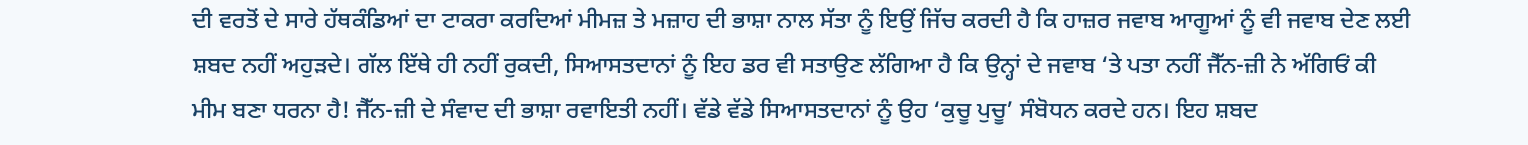ਦੀ ਵਰਤੋਂ ਦੇ ਸਾਰੇ ਹੱਥਕੰਡਿਆਂ ਦਾ ਟਾਕਰਾ ਕਰਦਿਆਂ ਮੀਮਜ਼ ਤੇ ਮਜ਼ਾਹ ਦੀ ਭਾਸ਼ਾ ਨਾਲ ਸੱਤਾ ਨੂੰ ਇਉਂ ਜਿੱਚ ਕਰਦੀ ਹੈ ਕਿ ਹਾਜ਼ਰ ਜਵਾਬ ਆਗੂਆਂ ਨੂੰ ਵੀ ਜਵਾਬ ਦੇਣ ਲਈ ਸ਼ਬਦ ਨਹੀਂ ਅਹੁੜਦੇ। ਗੱਲ ਇੱਥੇ ਹੀ ਨਹੀਂ ਰੁਕਦੀ, ਸਿਆਸਤਦਾਨਾਂ ਨੂੰ ਇਹ ਡਰ ਵੀ ਸਤਾਉਣ ਲੱਗਿਆ ਹੈ ਕਿ ਉਨ੍ਹਾਂ ਦੇ ਜਵਾਬ ‘ਤੇ ਪਤਾ ਨਹੀਂ ਜੈੱਨ-ਜ਼ੀ ਨੇ ਅੱਗਿਓਂ ਕੀ ਮੀਮ ਬਣਾ ਧਰਨਾ ਹੈ! ਜੈੱਨ-ਜ਼ੀ ਦੇ ਸੰਵਾਦ ਦੀ ਭਾਸ਼ਾ ਰਵਾਇਤੀ ਨਹੀਂ। ਵੱਡੇ ਵੱਡੇ ਸਿਆਸਤਦਾਨਾਂ ਨੂੰ ਉਹ ‘ਕੁਚੂ ਪੁਚੂ’ ਸੰਬੋਧਨ ਕਰਦੇ ਹਨ। ਇਹ ਸ਼ਬਦ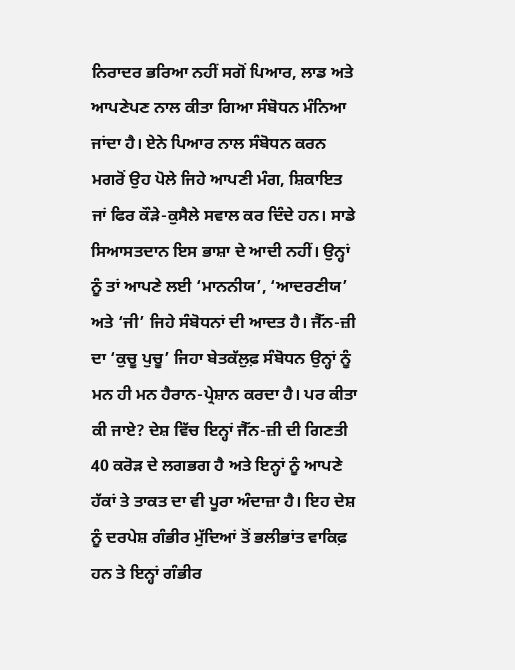ਨਿਰਾਦਰ ਭਰਿਆ ਨਹੀਂ ਸਗੋਂ ਪਿਆਰ, ਲਾਡ ਅਤੇ ਆਪਣੇਪਣ ਨਾਲ ਕੀਤਾ ਗਿਆ ਸੰਬੋਧਨ ਮੰਨਿਆ ਜਾਂਦਾ ਹੈ। ਏਨੇ ਪਿਆਰ ਨਾਲ ਸੰਬੋਧਨ ਕਰਨ ਮਗਰੋਂ ਉਹ ਪੋਲੇ ਜਿਹੇ ਆਪਣੀ ਮੰਗ, ਸ਼ਿਕਾਇਤ ਜਾਂ ਫਿਰ ਕੌੜੇ-ਕੁਸੈਲੇ ਸਵਾਲ ਕਰ ਦਿੰਦੇ ਹਨ। ਸਾਡੇ ਸਿਆਸਤਦਾਨ ਇਸ ਭਾਸ਼ਾ ਦੇ ਆਦੀ ਨਹੀਂ। ਉਨ੍ਹਾਂ ਨੂੰ ਤਾਂ ਆਪਣੇ ਲਈ ‘ਮਾਨਨੀਯ’, ‘ਆਦਰਣੀਯ’ ਅਤੇ ‘ਜੀ’ ਜਿਹੇ ਸੰਬੋਧਨਾਂ ਦੀ ਆਦਤ ਹੈ। ਜੈੱਨ-ਜ਼ੀ ਦਾ ‘ਕੁਚੂ ਪੁਚੂ’ ਜਿਹਾ ਬੇਤਕੱਲੁਫ਼ ਸੰਬੋਧਨ ਉਨ੍ਹਾਂ ਨੂੰ ਮਨ ਹੀ ਮਨ ਹੈਰਾਨ-ਪ੍ਰੇਸ਼ਾਨ ਕਰਦਾ ਹੈ। ਪਰ ਕੀਤਾ ਕੀ ਜਾਏ? ਦੇਸ਼ ਵਿੱਚ ਇਨ੍ਹਾਂ ਜੈੱਨ-ਜ਼ੀ ਦੀ ਗਿਣਤੀ 40 ਕਰੋੜ ਦੇ ਲਗਭਗ ਹੈ ਅਤੇ ਇਨ੍ਹਾਂ ਨੂੰ ਆਪਣੇ ਹੱਕਾਂ ਤੇ ਤਾਕਤ ਦਾ ਵੀ ਪੂਰਾ ਅੰਦਾਜ਼ਾ ਹੈ। ਇਹ ਦੇਸ਼ ਨੂੰ ਦਰਪੇਸ਼ ਗੰਭੀਰ ਮੁੱਦਿਆਂ ਤੋਂ ਭਲੀਭਾਂਤ ਵਾਕਿਫ਼ ਹਨ ਤੇ ਇਨ੍ਹਾਂ ਗੰਭੀਰ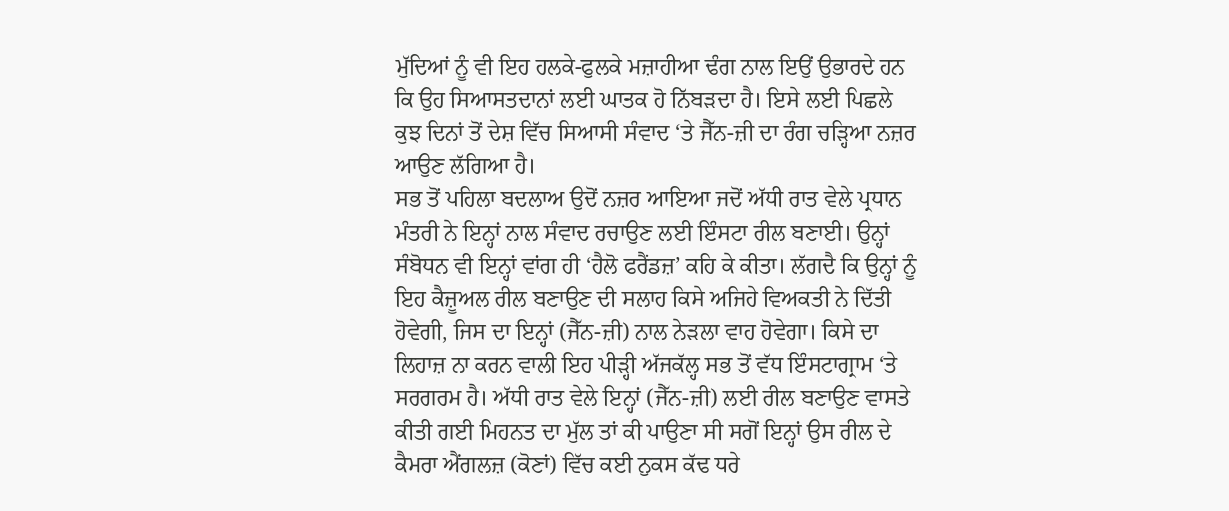ਮੁੱਦਿਆਂ ਨੂੰ ਵੀ ਇਹ ਹਲਕੇ-ਫੁਲਕੇ ਮਜ਼ਾਹੀਆ ਢੰਗ ਨਾਲ ਇਉਂ ਉਭਾਰਦੇ ਹਨ ਕਿ ਉਹ ਸਿਆਸਤਦਾਨਾਂ ਲਈ ਘਾਤਕ ਹੋ ਨਿੱਬੜਦਾ ਹੈ। ਇਸੇ ਲਈ ਪਿਛਲੇ ਕੁਝ ਦਿਨਾਂ ਤੋਂ ਦੇਸ਼ ਵਿੱਚ ਸਿਆਸੀ ਸੰਵਾਦ ‘ਤੇ ਜੈੱਨ-ਜ਼ੀ ਦਾ ਰੰਗ ਚੜ੍ਹਿਆ ਨਜ਼ਰ ਆਉਣ ਲੱਗਿਆ ਹੈ।
ਸਭ ਤੋਂ ਪਹਿਲਾ ਬਦਲਾਅ ਉਦੋਂ ਨਜ਼ਰ ਆਇਆ ਜਦੋਂ ਅੱਧੀ ਰਾਤ ਵੇਲੇ ਪ੍ਰਧਾਨ ਮੰਤਰੀ ਨੇ ਇਨ੍ਹਾਂ ਨਾਲ ਸੰਵਾਦ ਰਚਾਉਣ ਲਈ ਇੰਸਟਾ ਰੀਲ ਬਣਾਈ। ਉਨ੍ਹਾਂ ਸੰਬੋਧਨ ਵੀ ਇਨ੍ਹਾਂ ਵਾਂਗ ਹੀ ‘ਹੈਲੋ ਫਰੈਂਡਜ਼’ ਕਹਿ ਕੇ ਕੀਤਾ। ਲੱਗਦੈ ਕਿ ਉਨ੍ਹਾਂ ਨੂੰ ਇਹ ਕੈਜ਼ੂਅਲ ਰੀਲ ਬਣਾਉਣ ਦੀ ਸਲਾਹ ਕਿਸੇ ਅਜਿਹੇ ਵਿਅਕਤੀ ਨੇ ਦਿੱਤੀ ਹੋਵੇਗੀ, ਜਿਸ ਦਾ ਇਨ੍ਹਾਂ (ਜੈੱਨ-ਜ਼ੀ) ਨਾਲ ਨੇੜਲਾ ਵਾਹ ਹੋਵੇਗਾ। ਕਿਸੇ ਦਾ ਲਿਹਾਜ਼ ਨਾ ਕਰਨ ਵਾਲੀ ਇਹ ਪੀੜ੍ਹੀ ਅੱਜਕੱਲ੍ਹ ਸਭ ਤੋਂ ਵੱਧ ਇੰਸਟਾਗ੍ਰਾਮ ‘ਤੇ ਸਰਗਰਮ ਹੈ। ਅੱਧੀ ਰਾਤ ਵੇਲੇ ਇਨ੍ਹਾਂ (ਜੈੱਨ-ਜ਼ੀ) ਲਈ ਰੀਲ ਬਣਾਉਣ ਵਾਸਤੇ ਕੀਤੀ ਗਈ ਮਿਹਨਤ ਦਾ ਮੁੱਲ ਤਾਂ ਕੀ ਪਾਉਣਾ ਸੀ ਸਗੋਂ ਇਨ੍ਹਾਂ ਉਸ ਰੀਲ ਦੇ ਕੈਮਰਾ ਐਂਗਲਜ਼ (ਕੋਣਾਂ) ਵਿੱਚ ਕਈ ਨੁਕਸ ਕੱਢ ਧਰੇ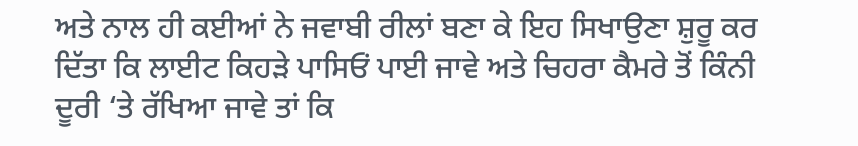ਅਤੇ ਨਾਲ ਹੀ ਕਈਆਂ ਨੇ ਜਵਾਬੀ ਰੀਲਾਂ ਬਣਾ ਕੇ ਇਹ ਸਿਖਾਉਣਾ ਸ਼ੁਰੂ ਕਰ ਦਿੱਤਾ ਕਿ ਲਾਈਟ ਕਿਹੜੇ ਪਾਸਿਓਂ ਪਾਈ ਜਾਵੇ ਅਤੇ ਚਿਹਰਾ ਕੈਮਰੇ ਤੋਂ ਕਿੰਨੀ ਦੂਰੀ ‘ਤੇ ਰੱਖਿਆ ਜਾਵੇ ਤਾਂ ਕਿ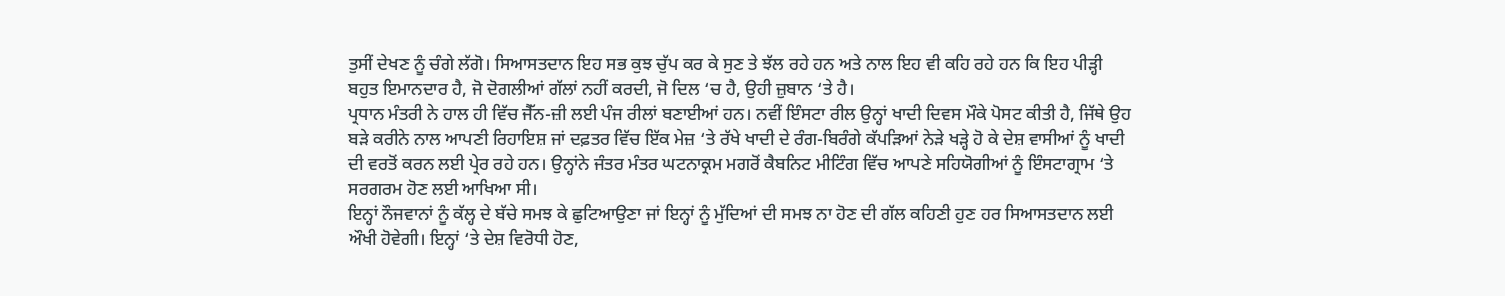ਤੁਸੀਂ ਦੇਖਣ ਨੂੰ ਚੰਗੇ ਲੱਗੋ। ਸਿਆਸਤਦਾਨ ਇਹ ਸਭ ਕੁਝ ਚੁੱਪ ਕਰ ਕੇ ਸੁਣ ਤੇ ਝੱਲ ਰਹੇ ਹਨ ਅਤੇ ਨਾਲ ਇਹ ਵੀ ਕਹਿ ਰਹੇ ਹਨ ਕਿ ਇਹ ਪੀੜ੍ਹੀ ਬਹੁਤ ਇਮਾਨਦਾਰ ਹੈ, ਜੋ ਦੋਗਲੀਆਂ ਗੱਲਾਂ ਨਹੀਂ ਕਰਦੀ, ਜੋ ਦਿਲ ‘ਚ ਹੈ, ਉਹੀ ਜ਼ੁਬਾਨ ‘ਤੇ ਹੈ।
ਪ੍ਰਧਾਨ ਮੰਤਰੀ ਨੇ ਹਾਲ ਹੀ ਵਿੱਚ ਜੈੱਨ-ਜ਼ੀ ਲਈ ਪੰਜ ਰੀਲਾਂ ਬਣਾਈਆਂ ਹਨ। ਨਵੀਂ ਇੰਸਟਾ ਰੀਲ ਉਨ੍ਹਾਂ ਖਾਦੀ ਦਿਵਸ ਮੌਕੇ ਪੋਸਟ ਕੀਤੀ ਹੈ, ਜਿੱਥੇ ਉਹ ਬੜੇ ਕਰੀਨੇ ਨਾਲ ਆਪਣੀ ਰਿਹਾਇਸ਼ ਜਾਂ ਦਫ਼ਤਰ ਵਿੱਚ ਇੱਕ ਮੇਜ਼ ‘ਤੇ ਰੱਖੇ ਖਾਦੀ ਦੇ ਰੰਗ-ਬਿਰੰਗੇ ਕੱਪੜਿਆਂ ਨੇੜੇ ਖੜ੍ਹੇ ਹੋ ਕੇ ਦੇਸ਼ ਵਾਸੀਆਂ ਨੂੰ ਖਾਦੀ ਦੀ ਵਰਤੋਂ ਕਰਨ ਲਈ ਪ੍ਰੇਰ ਰਹੇ ਹਨ। ਉਨ੍ਹਾਂਨੇ ਜੰਤਰ ਮੰਤਰ ਘਟਨਾਕ੍ਰਮ ਮਗਰੋਂ ਕੈਬਨਿਟ ਮੀਟਿੰਗ ਵਿੱਚ ਆਪਣੇ ਸਹਿਯੋਗੀਆਂ ਨੂੰ ਇੰਸਟਾਗ੍ਰਾਮ ‘ਤੇ ਸਰਗਰਮ ਹੋਣ ਲਈ ਆਖਿਆ ਸੀ।
ਇਨ੍ਹਾਂ ਨੌਜਵਾਨਾਂ ਨੂੰ ਕੱਲ੍ਹ ਦੇ ਬੱਚੇ ਸਮਝ ਕੇ ਛੁਟਿਆਉਣਾ ਜਾਂ ਇਨ੍ਹਾਂ ਨੂੰ ਮੁੱਦਿਆਂ ਦੀ ਸਮਝ ਨਾ ਹੋਣ ਦੀ ਗੱਲ ਕਹਿਣੀ ਹੁਣ ਹਰ ਸਿਆਸਤਦਾਨ ਲਈ ਔਖੀ ਹੋਵੇਗੀ। ਇਨ੍ਹਾਂ ‘ਤੇ ਦੇਸ਼ ਵਿਰੋਧੀ ਹੋਣ,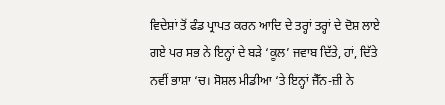ਵਿਦੇਸ਼ਾਂ ਤੋਂ ਫੰਡ ਪ੍ਰਾਪਤ ਕਰਨ ਆਦਿ ਦੇ ਤਰ੍ਹਾਂ ਤਰ੍ਹਾਂ ਦੇ ਦੋਸ਼ ਲਾਏ ਗਏ ਪਰ ਸਭ ਨੇ ਇਨ੍ਹਾਂ ਦੇ ਬੜੇ ‘ਕੂਲ’ ਜਵਾਬ ਦਿੱਤੇ, ਹਾਂ, ਦਿੱਤੇ ਨਵੀਂ ਭਾਸ਼ਾ ‘ਚ। ਸੋਸ਼ਲ ਮੀਡੀਆ ‘ਤੇ ਇਨ੍ਹਾਂ ਜੈੱਨ-ਜ਼ੀ ਨੇ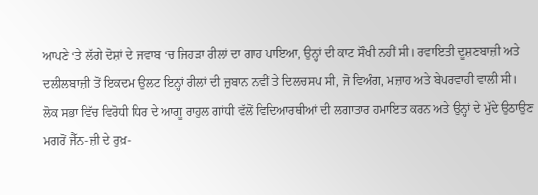ਆਪਣੇ ‘ਤੇ ਲੱਗੇ ਦੋਸ਼ਾਂ ਦੇ ਜਵਾਬ ‘ਚ ਜਿਹੜਾ ਰੀਲਾਂ ਦਾ ਗਾਹ ਪਾਇਆ, ਉਨ੍ਹਾਂ ਦੀ ਕਾਟ ਸੌਖੀ ਨਹੀਂ ਸੀ। ਰਵਾਇਤੀ ਦੂਸ਼ਣਬਾਜ਼ੀ ਅਤੇ ਦਲੀਲਬਾਜ਼ੀ ਤੋਂ ਇਕਦਮ ਉਲਟ ਇਨ੍ਹਾਂ ਰੀਲਾਂ ਦੀ ਜ਼ੁਬਾਨ ਨਵੀਂ ਤੇ ਦਿਲਚਸਪ ਸੀ, ਜੋ ਵਿਅੰਗ, ਮਜ਼ਾਹ ਅਤੇ ਬੇਪਰਵਾਹੀ ਵਾਲੀ ਸੀ।
ਲੋਕ ਸਭਾ ਵਿੱਚ ਵਿਰੋਧੀ ਧਿਰ ਦੇ ਆਗੂ ਰਾਹੁਲ ਗਾਂਧੀ ਵੱਲੋਂ ਵਿਦਿਆਰਥੀਆਂ ਦੀ ਲਗਾਤਾਰ ਹਮਾਇਤ ਕਰਨ ਅਤੇ ਉਨ੍ਹਾਂ ਦੇ ਮੁੱਦੇ ਉਠਾਉਣ ਮਗਰੋਂ ਜੈੱਨ-ਜ਼ੀ ਦੇ ਰੁਖ਼-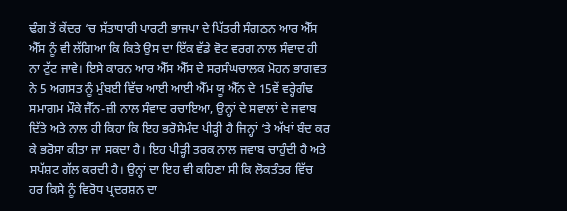ਢੰਗ ਤੋਂ ਕੇਂਦਰ ‘ਚ ਸੱਤਾਧਾਰੀ ਪਾਰਟੀ ਭਾਜਪਾ ਦੇ ਪਿੱਤਰੀ ਸੰਗਠਨ ਆਰ ਐੱਸ ਐੱਸ ਨੂੰ ਵੀ ਲੱਗਿਆ ਕਿ ਕਿਤੇ ਉਸ ਦਾ ਇੱਕ ਵੱਡੇ ਵੋਟ ਵਰਗ ਨਾਲ ਸੰਵਾਦ ਹੀ ਨਾ ਟੁੱਟ ਜਾਵੇ। ਇਸੇ ਕਾਰਨ ਆਰ ਐੱਸ ਐੱਸ ਦੇ ਸਰਸੰਘਚਾਲਕ ਮੋਹਨ ਭਾਗਵਤ ਨੇ 5 ਅਗਸਤ ਨੂੰ ਮੁੰਬਈ ਵਿੱਚ ਆਈ ਆਈ ਐੱਮ ਯੂ ਐੱਨ ਦੇ 15ਵੇਂ ਵਰ੍ਹੇਗੰਢ ਸਮਾਗਮ ਮੌਕੇ ਜੈੱਨ-ਜ਼ੀ ਨਾਲ ਸੰਵਾਦ ਰਚਾਇਆ, ਉਨ੍ਹਾਂ ਦੇ ਸਵਾਲਾਂ ਦੇ ਜਵਾਬ ਦਿੱਤੇ ਅਤੇ ਨਾਲ ਹੀ ਕਿਹਾ ਕਿ ਇਹ ਭਰੋਸੇਮੰਦ ਪੀੜ੍ਹੀ ਹੈ ਜਿਨ੍ਹਾਂ ‘ਤੇ ਅੱਖਾਂ ਬੰਦ ਕਰ ਕੇ ਭਰੋਸਾ ਕੀਤਾ ਜਾ ਸਕਦਾ ਹੈ। ਇਹ ਪੀੜ੍ਹੀ ਤਰਕ ਨਾਲ ਜਵਾਬ ਚਾਹੁੰਦੀ ਹੈ ਅਤੇ ਸਪੱਸ਼ਟ ਗੱਲ ਕਰਦੀ ਹੈ। ਉਨ੍ਹਾਂ ਦਾ ਇਹ ਵੀ ਕਹਿਣਾ ਸੀ ਕਿ ਲੋਕਤੰਤਰ ਵਿੱਚ ਹਰ ਕਿਸੇ ਨੂੰ ਵਿਰੋਧ ਪ੍ਰਦਰਸ਼ਨ ਦਾ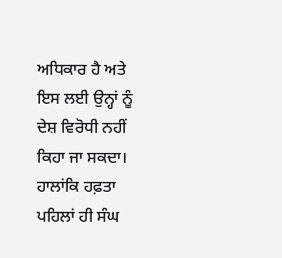ਅਧਿਕਾਰ ਹੈ ਅਤੇ ਇਸ ਲਈ ਉਨ੍ਹਾਂ ਨੂੰ ਦੇਸ਼ ਵਿਰੋਧੀ ਨਹੀਂ ਕਿਹਾ ਜਾ ਸਕਦਾ। ਹਾਲਾਂਕਿ ਹਫ਼ਤਾ ਪਹਿਲਾਂ ਹੀ ਸੰਘ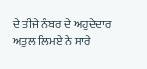ਦੇ ਤੀਜੇ ਨੰਬਰ ਦੇ ਅਹੁਦੇਦਾਰ ਅਤੁਲ ਲਿਮਏ ਨੇ ਸਾਰੇ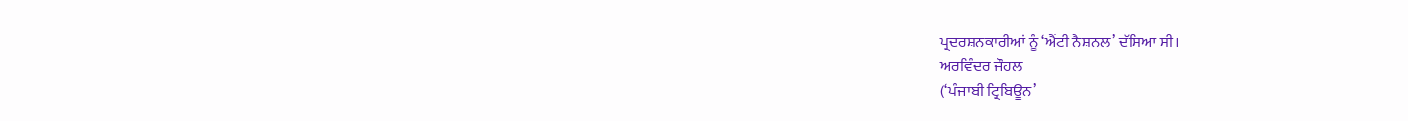ਪ੍ਰਦਰਸ਼ਨਕਾਰੀਆਂ ਨੂੰ ‘ਐਂਟੀ ਨੈਸ਼ਨਲ’ ਦੱਸਿਆ ਸੀ।
ਅਰਵਿੰਦਰ ਜੌਹਲ
(‘ਪੰਜਾਬੀ ਟ੍ਰਿਬਿਊਨ’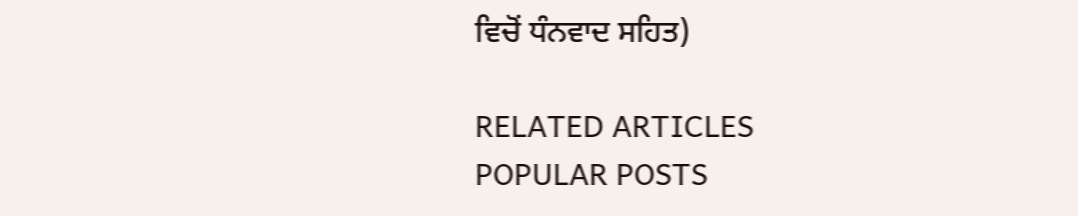ਵਿਚੋਂ ਧੰਨਵਾਦ ਸਹਿਤ)

RELATED ARTICLES
POPULAR POSTS